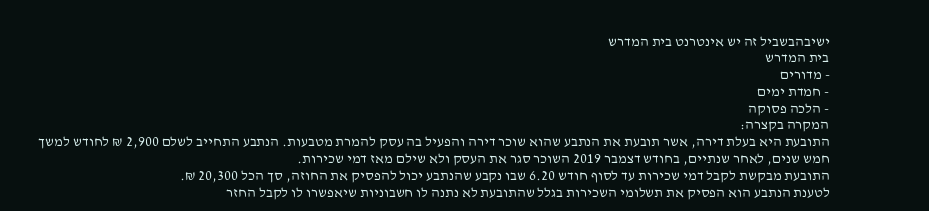ישיבהבשביל זה יש אינטרנט בית המדרש
בית המדרש
- מדורים
- חמדת ימים
- הלכה פסוקה
המקרה בקצרה:
התובעת היא בעלת דירה, אשר תובעת את הנתבע שהוא שוכר דירה והפעיל בה עסק להמרת מטבעות. הנתבע התחייב לשלם 2,900 ₪ לחודש למשך חמש שנים, לאחר שנתיים, בחודש דצמבר 2019 השוכר סגר את העסק ולא שילם מאז דמי שכירות.
התובעת מבקשת לקבל דמי שכירות עד לסוף חודש 6.20 שבו נקבע שהנתבע יכול להפסיק את החוזה, סך הכל 20,300 ₪.
לטענת הנתבע הוא הפסיק את תשלומי השכירות בגלל שהתובעת לא נתנה לו חשבוניות שיאפשרו לו לקבל החזר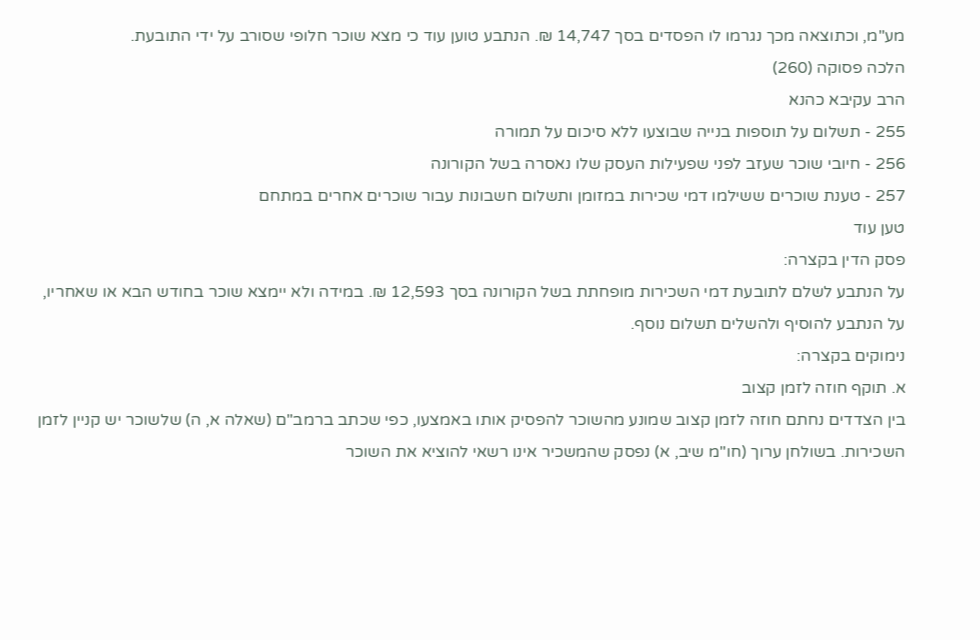מע"מ, וכתוצאה מכך נגרמו לו הפסדים בסך 14,747 ₪. הנתבע טוען עוד כי מצא שוכר חלופי שסורב על ידי התובעת.
הלכה פסוקה (260)
הרב עקיבא כהנא
255 - תשלום על תוספות בנייה שבוצעו ללא סיכום על תמורה
256 - חיובי שוכר שעזב לפני שפעילות העסק שלו נאסרה בשל הקורונה
257 - טענת שוכרים ששילמו דמי שכירות במזומן ותשלום חשבונות עבור שוכרים אחרים במתחם
טען עוד
פסק הדין בקצרה:
על הנתבע לשלם לתובעת דמי השכירות מופחתת בשל הקורונה בסך 12,593 ₪. במידה ולא יימצא שוכר בחודש הבא או שאחריו, על הנתבע להוסיף ולהשלים תשלום נוסף.
נימוקים בקצרה:
א. תוקף חוזה לזמן קצוב
בין הצדדים נחתם חוזה לזמן קצוב שמונע מהשוכר להפסיק אותו באמצעו, כפי שכתב ברמב"ם (שאלה א, ה) שלשוכר יש קניין לזמן השכירות. בשולחן ערוך (חו"מ שיב, א) נפסק שהמשכיר אינו רשאי להוציא את השוכר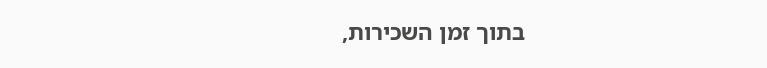בתוך זמן השכירות,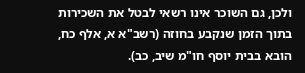ולכן, גם השוכר אינו רשאי לבטל את השכירות בתוך הזמן שנקבע בחוזה (רשב"א א, אלף כח, הובא בבית יוסף חו"מ שיב, כב).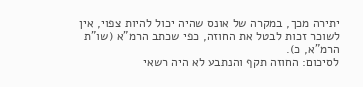יתירה מכך, במקרה של אונס שהיה יכול להיות צפוי, אין לשוכר זכות לבטל את החוזה, כפי שכתב הרמ"א (שו"ת הרמ"א, כ).
לסיכום: החוזה תקף והנתבע לא היה רשאי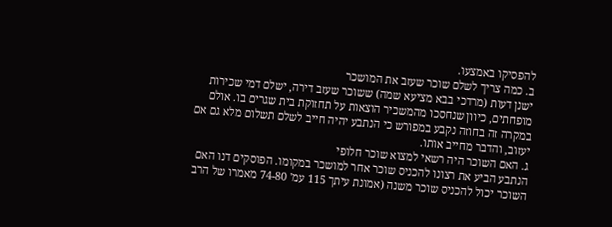להפסיקו באמצעו.
ב. כמה צריך לשלם שוכר שעזב את המושכר
ישנן דעות (מרדכי בבא מציעא שמה) ששוכר שעזב דירה, ישלם דמי שכירות מופחתים, כיוון שנחסכו מהמשכיר הוצאות על תחזוקת בית שגרים בו. אולם במקרה זה בחוזה נקבע במפורש כי הנתבע יהיה חייב לשלם תשלום מלא גם אם יעזוב, והדבר מחייב אותו.
ג. האם השוכר היה רשאי למצוא שוכר חלופי
הנתבע הביע את רצונו להכניס שוכר אחר למושכר במקומו. הפוסקים דנו האם השוכר יכול להכניס שוכר משנה (אמונת עיתך 115 עמ' 74-80 מאמרו של הרב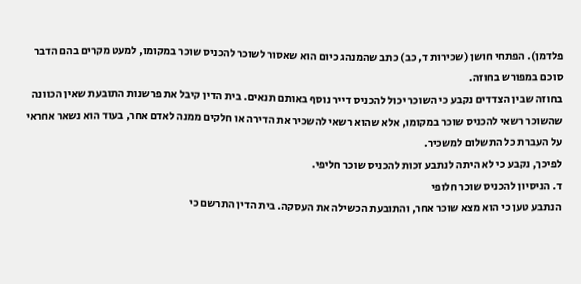פלדמן). הפתחי חושן (שכירות ד, כב) כתב שהמנהג כיום הוא שאסור לשוכר להכניס שוכר במקומו, למעט מקרים בהם הדבר סוכם במפורש בחוזה.
בחוזה שבין הצדדים נקבע כי השוכר יכול להכניס דייר נוסף באותם תנאים. בית הדין קיבל את פרשנות התובעת שאין הכוונה שהשוכר רשאי להכניס שוכר במקומו, אלא שהוא רשאי להשכיר את הדירה או חלקים ממנה לאדם אחר, בעוד הוא נשאר אחראי על העברת כל התשלום למשכיר.
לפיכך, נקבע כי לא היתה לנתבע זכות להכניס שוכר חליפי.
ד. הניסיון להכניס שוכר חלופי
הנתבע טען כי הוא מצא שוכר אחר, והתובעת הכשילה את העסקה. בית הדין התרשם כי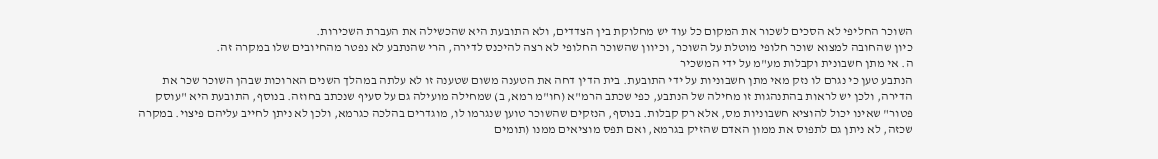השוכר החליפי לא הסכים לשכור את המקום כל עוד יש מחלוקת בין הצדדים, ולא התובעת היא שהכשילה את העברת השכירות.
כיון שהחובה למצוא שוכר חלופי מוטלת על השוכר, וכיוון שהשוכר החלופי לא רצה להיכנס לדירה, הרי שהנתבע לא נפטר מהחיובים שלו במקרה זה.
ה. אי מתן חשבונית וקבלות מע"מ על ידי המשכיר
הנתבע טען כי נגרם לו נזק מאי מתן חשבוניות על ידי התובעת. בית הדין דחה את הטענה משום שטענה זו לא עלתה במהלך השנים הארוכות שבהן השוכר שכר את הדירה, ולכן יש לראות בהתנהגות זו מחילה של הנתבע, כפי שכתב הרמ"א (חו"מ רמא, ב) שמחילה מועילה גם על סעיף שנכתב בחוזה. בנוסף, התובעת היא "עוסק פטור" שאינו יכול להוציא חשבוניות מס, אלא רק קבלות. בנוסף, הנזקים שהשוכר טוען שנגרמו לו, מוגדרים בהלכה כגרמא, ולכן לא ניתן לחייב עליהם פיצוי. במקרה שכזה, לא ניתן גם לתפוס את ממון האדם שהזיק בגרמא, ואם תפס מוציאים ממנו (תומים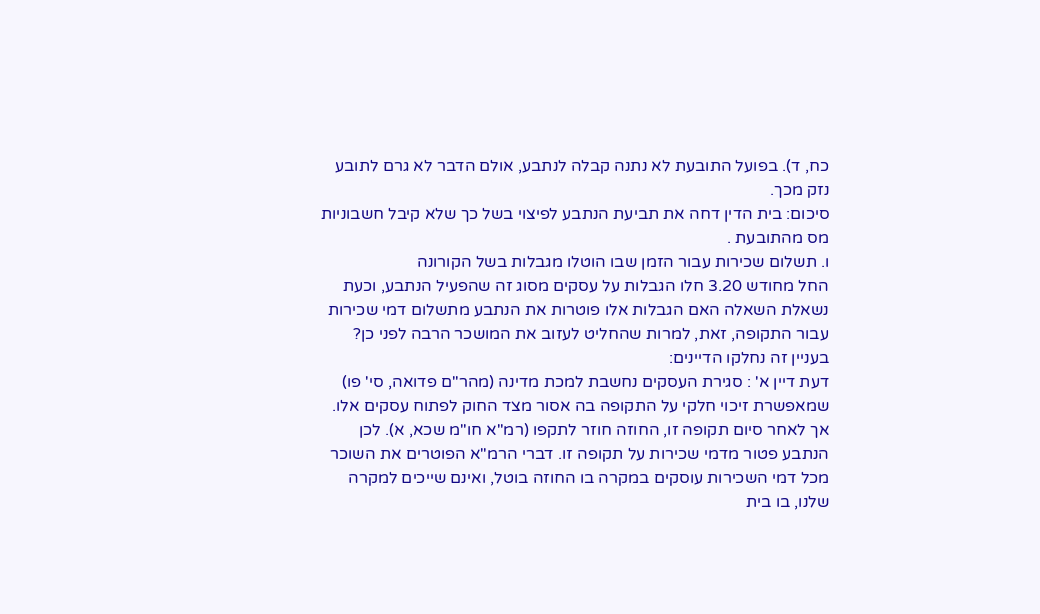כח, ד). בפועל התובעת לא נתנה קבלה לנתבע, אולם הדבר לא גרם לתובע נזק מכך.
סיכום: בית הדין דחה את תביעת הנתבע לפיצוי בשל כך שלא קיבל חשבוניות מס מהתובעת .
ו. תשלום שכירות עבור הזמן שבו הוטלו מגבלות בשל הקורונה
החל מחודש 3.20 חלו הגבלות על עסקים מסוג זה שהפעיל הנתבע, וכעת נשאלת השאלה האם הגבלות אלו פוטרות את הנתבע מתשלום דמי שכירות עבור התקופה, זאת, למרות שהחליט לעזוב את המושכר הרבה לפני כן? בעניין זה נחלקו הדיינים:
דעת דיין א' : סגירת העסקים נחשבת למכת מדינה (מהר"ם פדואה, סי' פו) שמאפשרת זיכוי חלקי על התקופה בה אסור מצד החוק לפתוח עסקים אלו. אך לאחר סיום תקופה זו, החוזה חוזר לתקפו (רמ"א חו"מ שכא, א). לכן הנתבע פטור מדמי שכירות על תקופה זו. דברי הרמ"א הפוטרים את השוכר מכל דמי השכירות עוסקים במקרה בו החוזה בוטל, ואינם שייכים למקרה שלנו, בו בית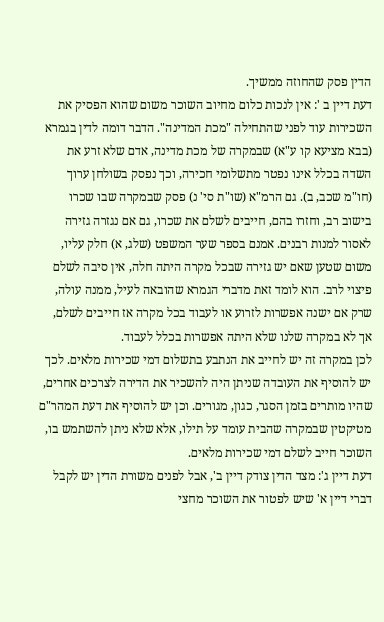הדין פסק שהחוזה ממשיך.
דעת דיין ב ': אין לנכות כלום מחיוב השוכר משום שהוא הפסיק את השכירות עוד לפני שהתחילה "מכת המדינה". הדבר דומה לדין בגמרא (בבא מציעא קו ע"א) שבמקרה של מכת מדינה, אדם שלא זרע את השדה בכלל אינו נפטר מתשלומי חכירה, וכך נפסק בשולחן ערוך (חו"מ שכב, ב). גם הרמ"א (שו"ת סי' נ) פסק שבמקרה שבו שכרו בישוב רב, וחזרו בהם, חייבים לשלם את שכרו, גם אם נגזרה גזירה לאסור למנות רבנים. אמנם בספר שער המשפט (שלג, א) חלק עליו, משום שטען שאם יש גזירה שבכל מקרה היתה חלה, אין סיבה לשלם פיצוי לרב. הוא לומד זאת מדברי הגמרא שהובאה לעיל, ממנה עולה, שרק אם ישנה אפשרות לזרוע או לעבוד בכל מקרה אז חייבים לשלם, אך לא במקרה שלנו שלא היתה אפשרות בכלל לעבוד.
לכן במקרה זה יש לחייב את הנתבע בתשלום דמי שכירות מלאים. לכך יש להוסיף את העובדה שניתן היה להשכיר את הדירה לצרכים אחרים, שהיו מותרים בזמן הסגר, כגון, מגורים. וכן יש להוסיף את דעת המהר"ם מטיקטין שבמקרה שהבית עומד על תילו, אלא שלא ניתן להשתמש בו, השוכר חייב לשלם דמי שכירות מלאים.
דעת דיין ג': מצד הדין צודק דיין ב', אבל לפנים משורת הדין יש לקבל דברי דיין א' שיש לפטור את השוכר מחצי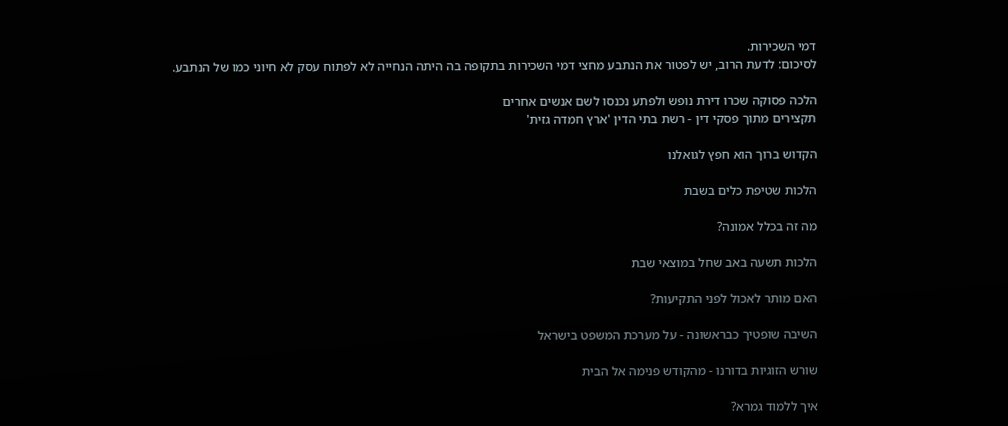דמי השכירות.
לסיכום: לדעת הרוב, יש לפטור את הנתבע מחצי דמי השכירות בתקופה בה היתה הנחייה לא לפתוח עסק לא חיוני כמו של הנתבע.

הלכה פסוקה שכרו דירת נופש ולפתע נכנסו לשם אנשים אחרים
תקצירים מתוך פסקי דין - רשת בתי הדין 'ארץ חמדה גזית'

הקדוש ברוך הוא חפץ לגואלנו

הלכות שטיפת כלים בשבת

מה זה בכלל אמונה?

הלכות תשעה באב שחל במוצאי שבת

האם מותר לאכול לפני התקיעות?

השיבה שופטיך כבראשונה - על מערכת המשפט בישראל

שורש הזוגיות בדורנו - מהקודש פנימה אל הבית

איך ללמוד גמרא?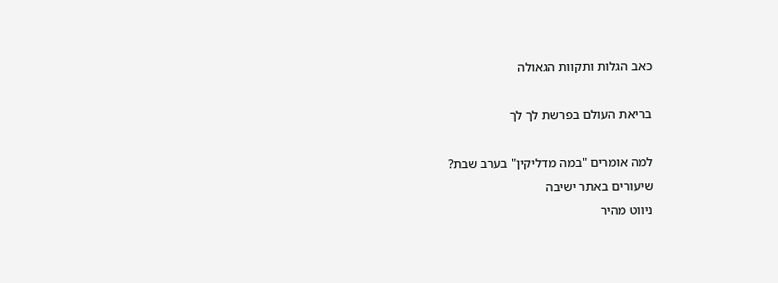כאב הגלות ותקוות הגאולה

בריאת העולם בפרשת לך לך

למה אומרים "במה מדליקין" בערב שבת?
שיעורים באתר ישיבה
ניווט מהיר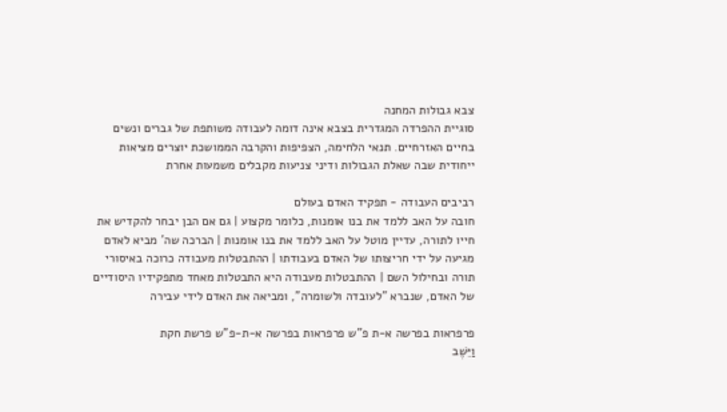צבא גבולות המחנה
סוגיית ההפרדה המגדרית בצבא אינה דומה לעבודה משותפת של גברים ונשים בחיים האזרחיים. תנאי הלחימה, הצפיפות והקרבה הממושכת יוצרים מציאות ייחודית שבה שאלת הגבולות ודיני צניעות מקבלים משמעות אחרת

רביבים העבודה - תפקיד האדם בעולם
חובה על האב ללמד את בנו אומנות, כלומר מקצוע | גם אם הבן יבחר להקדיש את חייו לתורה, עדיין מוטל על האב ללמד את בנו אומנות | הברכה שה' מביא לאדם מגיעה על ידי חריצותו של האדם בעבודתו | ההתבטלות מעבודה כרוכה באיסורי תורה ובחילול השם | ההתבטלות מעבודה היא התבטלות מאחד מתפקידיו היסודיים של האדם, שנברא "לעובדה ולשומרה", ומביאה את האדם לידי עבירה

פרפראות בפרשה א-ת פ"ש פרפראות בפרשה א-ת-פ"ש פרשת חקת
וַיֵּשֶׁב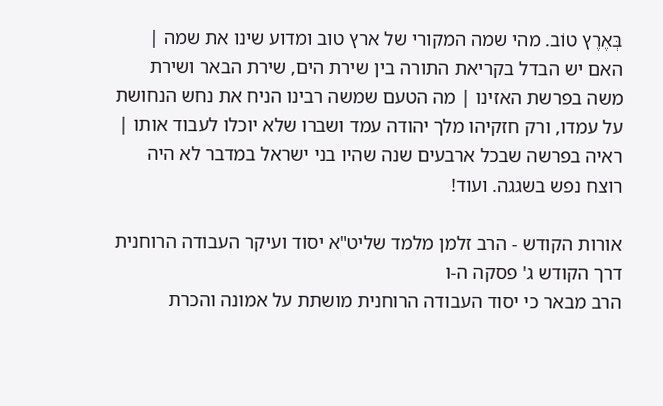בְּאֶרֶץ טוֹב. מהי שמה המקורי של ארץ טוב ומדוע שינו את שמה | האם יש הבדל בקריאת התורה בין שירת הים, שירת הבאר ושירת משה בפרשת האזינו | מה הטעם שמשה רבינו הניח את נחש הנחושת על עמדו, ורק חזקיהו מלך יהודה עמד ושברו שלא יוכלו לעבוד אותו | ראיה בפרשה שבכל ארבעים שנה שהיו בני ישראל במדבר לא היה רוצח נפש בשגגה. ועוד!

אורות הקודש - הרב זלמן מלמד שליט"א יסוד ועיקר העבודה הרוחנית
דרך הקודש ג' פסקה ה-ו
הרב מבאר כי יסוד העבודה הרוחנית מושתת על אמונה והכרת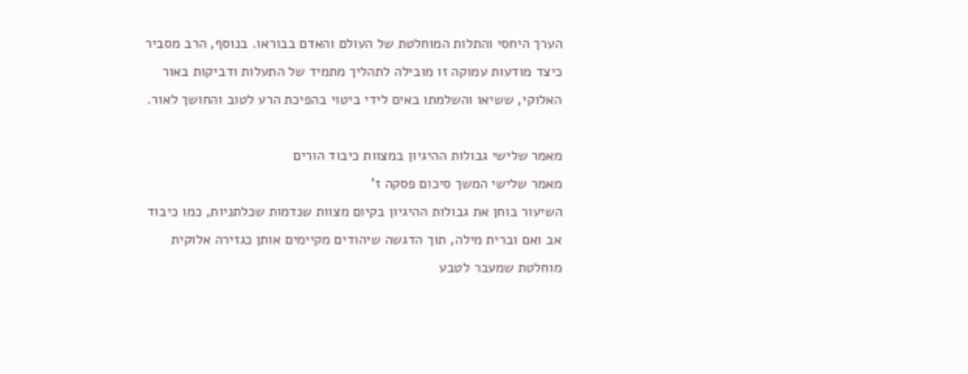הערך היחסי והתלות המוחלטת של העולם והאדם בבוראו. בנוסף, הרב מסביר כיצד מודעות עמוקה זו מובילה לתהליך מתמיד של התעלות ודביקות באור האלוקי, ששיאו והשלמתו באים לידי ביטוי בהפיכת הרע לטוב והחושך לאור.

מאמר שלישי גבולות ההיגיון במצוות כיבוד הורים
מאמר שלישי המשך סיכום פסקה ז'
השיעור בוחן את גבולות ההיגיון בקיום מצוות שנדמות שכלתניות, כמו כיבוד אב ואם וברית מילה, תוך הדגשה שיהודים מקיימים אותן כגזירה אלוקית מוחלטת שמעבר לטבע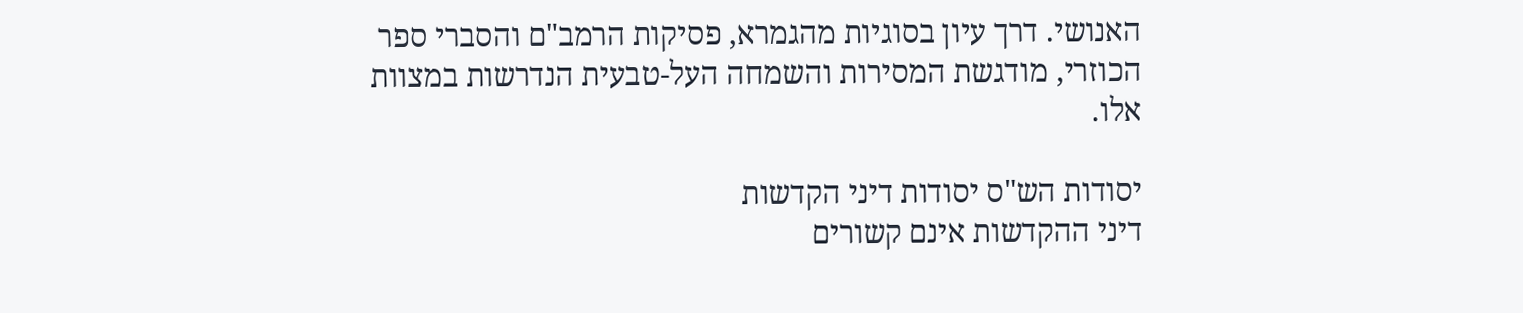האנושי. דרך עיון בסוגיות מהגמרא, פסיקות הרמב"ם והסברי ספר הכוזרי, מודגשת המסירות והשמחה העל-טבעית הנדרשות במצוות אלו.

יסודות הש"ס יסודות דיני הקדשות
דיני ההקדשות אינם קשורים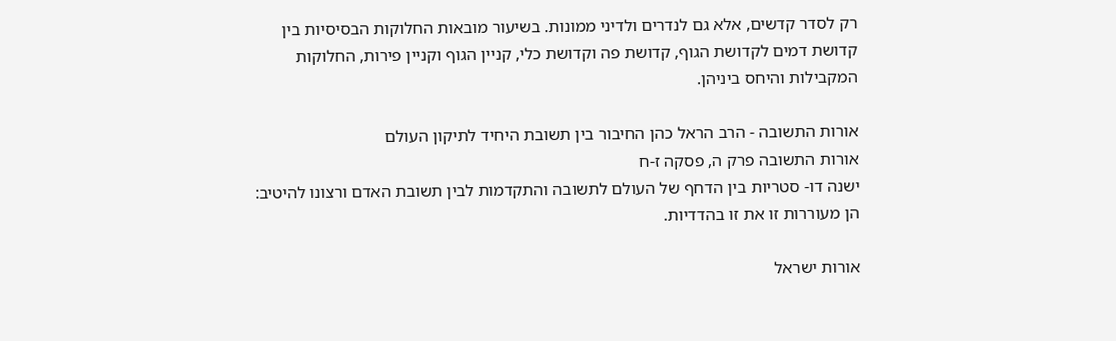רק לסדר קדשים, אלא גם לנדרים ולדיני ממונות. בשיעור מובאות החלוקות הבסיסיות בין קדושת דמים לקדושת הגוף, קדושת פה וקדושת כלי, קניין הגוף וקניין פירות, החלוקות המקבילות והיחס ביניהן.

אורות התשובה - הרב הראל כהן החיבור בין תשובת היחיד לתיקון העולם
אורות התשובה פרק ה, פסקה ז-ח
ישנה דו- סטריות בין הדחף של העולם לתשובה והתקדמות לבין תשובת האדם ורצונו להיטיב: הן מעוררות זו את זו בהדדיות.

אורות ישראל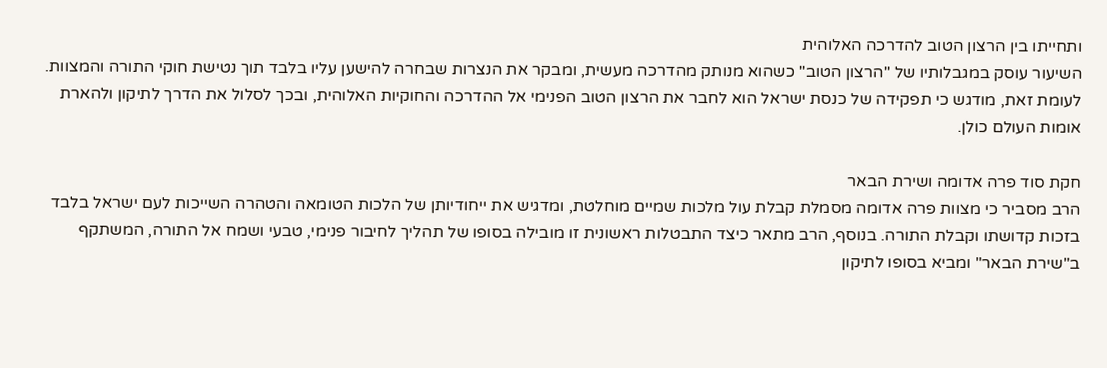ותחייתו בין הרצון הטוב להדרכה האלוהית
השיעור עוסק במגבלותיו של "הרצון הטוב" כשהוא מנותק מהדרכה מעשית, ומבקר את הנצרות שבחרה להישען עליו בלבד תוך נטישת חוקי התורה והמצוות. לעומת זאת, מודגש כי תפקידה של כנסת ישראל הוא לחבר את הרצון הטוב הפנימי אל ההדרכה והחוקיות האלוהית, ובכך לסלול את הדרך לתיקון ולהארת אומות העולם כולן.

חקת סוד פרה אדומה ושירת הבאר
הרב מסביר כי מצוות פרה אדומה מסמלת קבלת עול מלכות שמיים מוחלטת, ומדגיש את ייחודיותן של הלכות הטומאה והטהרה השייכות לעם ישראל בלבד בזכות קדושתו וקבלת התורה. בנוסף, הרב מתאר כיצד התבטלות ראשונית זו מובילה בסופו של תהליך לחיבור פנימי, טבעי ושמח אל התורה, המשתקף ב"שירת הבאר" ומביא בסופו לתיקון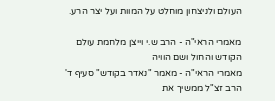העולם ולניצחון מוחלט על המוות ועל יצר הרע.

מאמרי הראי"ה - הרב ש.י וייצן מלחמת עולם הקודש והחול ושם הוויה
מאמרי הראי"ה - מאמר "נאדר בקודש" סעיף ד'
הרב זצ"ל ממשיך את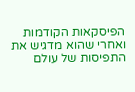הפיסקאות הקודמות ואחרי שהוא מדגיש את התפיסות של עולם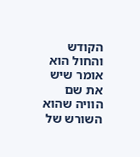הקודש והחול הוא אומר שיש את שם הוויה שהוא השורש של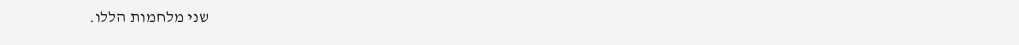שני מלחמות הללו.